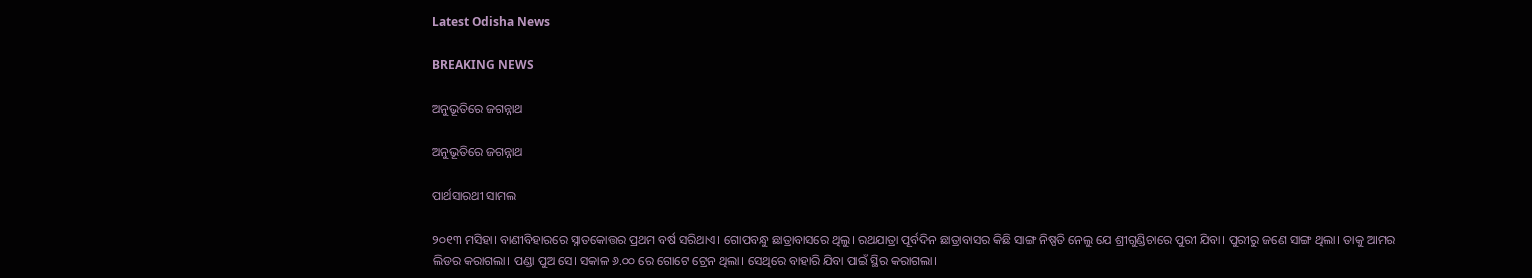Latest Odisha News

BREAKING NEWS

ଅନୁଭୂତିରେ ଜଗନ୍ନାଥ

ଅନୁଭୂତିରେ ଜଗନ୍ନାଥ

ପାର୍ଥସାରଥୀ ସାମଲ

୨୦୧୩ ମସିହା। ବାଣୀବିହାରରେ ସ୍ନାତକୋତ୍ତର ପ୍ରଥମ ବର୍ଷ ସରିଥାଏ। ଗୋପବନ୍ଧୁ ଛାତ୍ରାବାସରେ ଥିଲୁ। ରଥଯାତ୍ରା ପୂର୍ବଦିନ ଛାତ୍ରାବାସର କିଛି ସାଙ୍ଗ ନିଷ୍ପତି ନେଲୁ ଯେ ଶ୍ରୀଗୁଣ୍ଡିଚାରେ ପୁରୀ ଯିବା। ପୁରୀରୁ ଜଣେ ସାଙ୍ଗ ଥିଲା। ତାକୁ ଆମର ଲିଡର କରାଗଲା। ପଣ୍ଡା ପୁଅ ସେ। ସକାଳ ୬.୦୦ ରେ ଗୋଟେ ଟ୍ରେନ ଥିଲା। ସେଥିରେ ବାହାରି ଯିବା ପାଇଁ ସ୍ଥିର କରାଗଲା।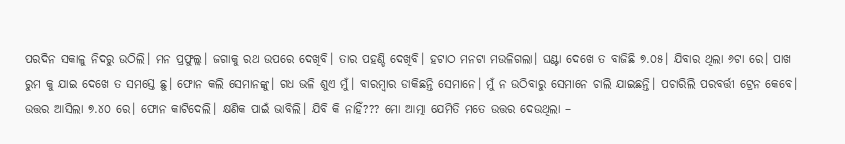ପରଦିନ ସକାଳୁ ନିଦରୁ ଉଠିଲି। ମନ ପ୍ରଫୁଲ୍ଲ। ଜଗାକୁ ରଥ ଉପରେ ଦେଖିବି। ତାର ପହଣ୍ଡି ଦେଖିବି। ହଟାଠ ମନଟା ମଉଳିଗଲା। ଘଣ୍ଟା ଦେଖେ ତ ବାଜିଛି ୭.୦୫। ଯିବାର ଥିଲା ୬ଟା ରେ। ପାଖ ରୁମ କୁ ଯାଇ ଦେଖେ ତ ସମସ୍ତେ ଛୁ। ଫୋନ କଲି ସେମାନଙ୍କୁ। ଗଧ ଭଳି ଶୁଏ ମୁଁ। ବାରମ୍ବାର ଡାକିଛନ୍ତି ସେମାନେ। ମୁଁ ନ ଉଠିବାରୁ ସେମାନେ ଚାଲି ଯାଇଛନ୍ତି। ପଚାରିଲି ପରବର୍ତ୍ତୀ ଟ୍ରେନ କେବେ। ଉତ୍ତର ଆସିଲା ୭.୪୦ ରେ। ଫୋନ କାଟିଦେଲି। କ୍ଷଣିକ ପାଇଁ ଭାବିଲି। ଯିବି କି ନାହିଁ??? ମୋ ଆତ୍ମା ଯେମିତି ମତେ ଉତ୍ତର ଦେଉଥିଲା –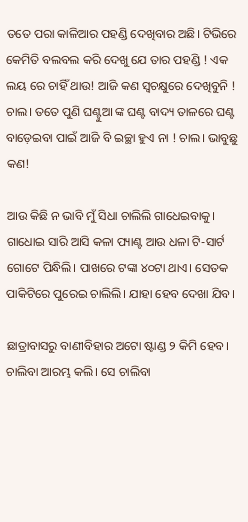ତତେ ପରା କାଳିଆର ପହଣ୍ଡି ଦେଖିବାର ଅଛି। ଟିଭିରେ କେମିତି ବଲବଲ କରି ଦେଖୁ ଯେ ତାର ପହଣ୍ଡି ! ଏକ ଲୟ ରେ ଚାହିଁ ଥାଉ! ଆଜି କଣ ସ୍ଵଚକ୍ଷୁରେ ଦେଖିବୁନି ! ଚାଲ। ତତେ ପୁଣି ଘଣ୍ଟୁଆ ଙ୍କ ଘଣ୍ଟ ବାଦ୍ୟ ତାଳରେ ଘଣ୍ଟ ବାଡ଼େଇବା ପାଇଁ ଆଜି ବି ଇଚ୍ଛା ହୁଏ ନା ! ଚାଲ। ଭାବୁଛୁ କଣ!

ଆଉ କିଛି ନ ଭାବି ମୁଁ ସିଧା ଚାଲିଲି ଗାଧେଇବାକୁ। ଗାଧୋଇ ସାରି ଆସି କଳା ପ୍ୟାଣ୍ଟ ଆଉ ଧଳା ଟି-ସାର୍ଟ ଗୋଟେ ପିନ୍ଧିଲି। ପାଖରେ ଟଙ୍କା ୪୦ଟା ଥାଏ। ସେତକ ପାକିଟିରେ ପୁରେଇ ଚାଲିଲି। ଯାହା ହେବ ଦେଖା ଯିବ।

ଛାତ୍ରାବାସରୁ ବାଣୀବିହାର ଅଟୋ ଷ୍ଟାଣ୍ଡ ୨ କିମି ହେବ। ଚାଲିବା ଆରମ୍ଭ କଲି। ସେ ଚାଲିବା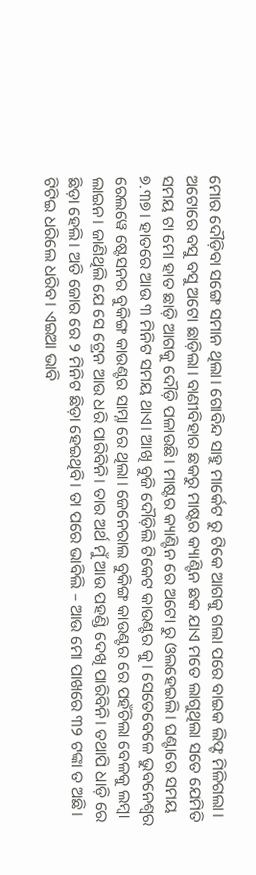ମୋର ଦୌଡ଼ିବା ସଙ୍ଗେ ସମାନ ଥିଲା। ଗୋବିନ୍ଦ ସାହୁ ମାର୍କେଟ ରୁ ଟିକେ ଆଗକୁ ଗଲା ପରେ ବାଇକ ଲିଫ୍ଟ ମିଳିଗଲା। ଅଟୋରେ ବସୁ ବସୁ ଅଟୋ ଛାଡ଼ିଲା। ବାଣୀବିହାର ଛକରୁ ମାଷ୍ଟର କ୍ୟାଣ୍ଟିନ ଛକ ଯାଏ ମତେ ଲାଗୁଥିଲା ସତେ ଯେମିତି ସମୟ ଟା ମୋ ହାତ ଛାଡ଼ି ଆଗକୁ ଦୌଡ଼ି ପଳାଉଛି। ମାଷ୍ଟର କ୍ୟାଣ୍ଟିନ ରେ ଅଟୋ ରୁ ଓଲହେଇଲି। ଘଣ୍ଟାରେ ସମୟ ୭.୩୭। ହାତରେ ଆଉ ୩ ମିନିଟ ସମୟ ଥାଏ। ଆଖି ବୁଜି ଦୌଡ଼ିଲି ଟିକେଟ କାଉଣ୍ଟର କୁ। ସେତେବେଳେ ଭୁବନେଶ୍ବର ରେଲୱେ ଷ୍ଟେସନର ବୁକିଙ୍ଗ କାଉଣ୍ଟର ସାମ୍ନା ରେ ଥିଲା। ଜେନେରାଲ ବୁକିଙ୍ଗ କାଉଣ୍ଟର ରେ ପହଁଚିଲା ବେଳକୁ ଲମ୍ବା ଲାଇନ। ଜାଣିଥିଲି ଯେ ସେ ଟ୍ରେନ ଆଉ ଧରି ପାରିବିନି। ତାର ଅର୍ଥ ମୁଁ ଆଉ ପହଣ୍ଡି ଦେଖି ପାରିବିନି। ତଥାପି ଧାଡ଼ି ରେ ଛିଡ଼ା ହେଲି। ଅତି ଜୋର ରେ ୨ ମିନିଟ ଛିଡ଼ା ହେଇଥିବି। ତା ପରେ ଭାବିଲି – ଆଉ ମୋ ପାଖରେ ୩୨ ଟଙ୍କା ତ ଅଛି। ଟିଟିଇ ଧରିଲେ ଧରିବ। ଏଇଆ ଭାବି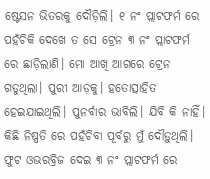ଷ୍ଟେସନ ଭିତରକୁ ଦୌଡ଼ିଲି। ୧ ନଂ ପ୍ଲାଟଫର୍ମ ରେ ପହଁଚିକି ଦେଖେ ତ ସେ ଟ୍ରେନ ୩ ନଂ ପ୍ଲାଟଫର୍ମ ରେ ଛାଡ଼ିଲାଣି। ମୋ ଆଖି ଆଗରେ ଟ୍ରେନ ଗଡୁଥିଲା। ପୁରୀ ଆଡ଼କୁ। ହତୋତ୍ସାହିତ ହେଇଯାଇଥିଲି। ପୁନର୍ବାର ଭାବିଲି। ଯିବି କି ନାହିଁ। କିଛି ନିଷ୍ପତି ରେ ପହଁଚିବା ପୂର୍ବରୁ ମୁଁ ଦୌଡ଼ୁଥିଲି। ଫୁଟ ଓଭରବ୍ରିଜ ଦେଇ ୩ ନଂ ପ୍ଲାଟଫର୍ମ ରେ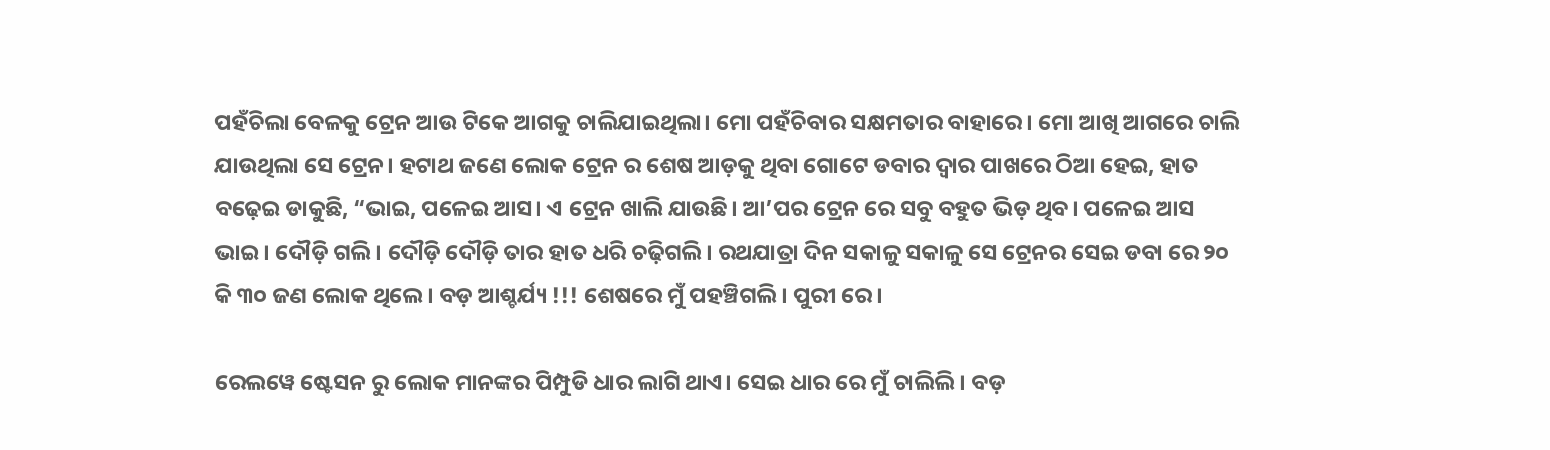ପହଁଚିଲା ବେଳକୁ ଟ୍ରେନ ଆଉ ଟିକେ ଆଗକୁ ଚାଲିଯାଇଥିଲା। ମୋ ପହଁଚିବାର ସକ୍ଷମତାର ବାହାରେ। ମୋ ଆଖି ଆଗରେ ଚାଲି ଯାଉଥିଲା ସେ ଟ୍ରେନ। ହଟାଥ ଜଣେ ଲୋକ ଟ୍ରେନ ର ଶେଷ ଆଡ଼କୁ ଥିବା ଗୋଟେ ଡବାର ଦ୍ୱାର ପାଖରେ ଠିଆ ହେଇ, ହାତ ବଢ଼େଇ ଡାକୁଛି, “ଭାଇ, ପଳେଇ ଆସ। ଏ ଟ୍ରେନ ଖାଲି ଯାଉଛି। ଆ’ପର ଟ୍ରେନ ରେ ସବୁ ବହୁତ ଭିଡ଼ ଥିବ। ପଳେଇ ଆସ ଭାଇ। ଦୌଡ଼ି ଗଲି। ଦୌଡ଼ି ଦୌଡ଼ି ତାର ହାତ ଧରି ଚଢ଼ିଗଲି। ରଥଯାତ୍ରା ଦିନ ସକାଳୁ ସକାଳୁ ସେ ଟ୍ରେନର ସେଇ ଡବା ରେ ୨୦ କି ୩୦ ଜଣ ଲୋକ ଥିଲେ। ବଡ଼ ଆଶ୍ଚର୍ଯ୍ୟ !!! ଶେଷରେ ମୁଁ ପହଞ୍ଚିଗଲି। ପୁରୀ ରେ।

ରେଲୱେ ଷ୍ଟେସନ ରୁ ଲୋକ ମାନଙ୍କର ପିମ୍ପୁଡି ଧାର ଲାଗି ଥାଏ। ସେଇ ଧାର ରେ ମୁଁ ଚାଲିଲି। ବଡ଼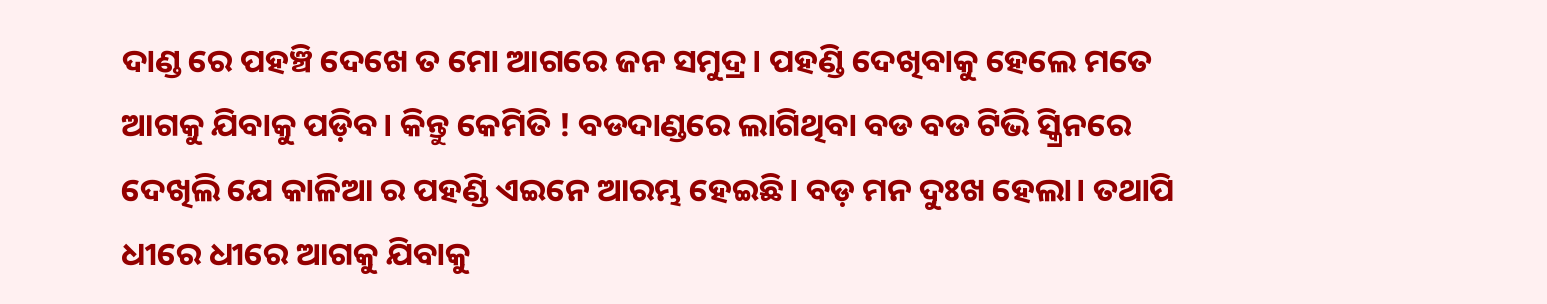ଦାଣ୍ଡ ରେ ପହଞ୍ଚି ଦେଖେ ତ ମୋ ଆଗରେ ଜନ ସମୁଦ୍ର। ପହଣ୍ଡି ଦେଖିବାକୁ ହେଲେ ମତେ ଆଗକୁ ଯିବାକୁ ପଡ଼ିବ। କିନ୍ତୁ କେମିତି ! ବଡଦାଣ୍ଡରେ ଲାଗିଥିବା ବଡ ବଡ ଟିଭି ସ୍କ୍ରିନରେ ଦେଖିଲି ଯେ କାଳିଆ ର ପହଣ୍ଡି ଏଇନେ ଆରମ୍ଭ ହେଇଛି। ବଡ଼ ମନ ଦୁଃଖ ହେଲା। ତଥାପି ଧୀରେ ଧୀରେ ଆଗକୁ ଯିବାକୁ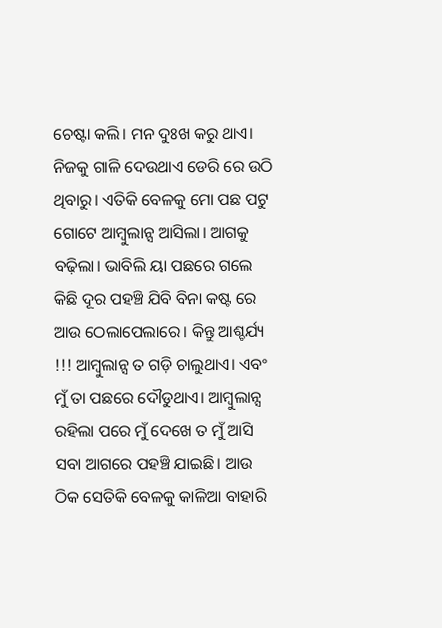ଚେଷ୍ଟା କଲି। ମନ ଦୁଃଖ କରୁ ଥାଏ। ନିଜକୁ ଗାଳି ଦେଉଥାଏ ଡେରି ରେ ଉଠି ଥିବାରୁ। ଏତିକି ବେଳକୁ ମୋ ପଛ ପଟୁ ଗୋଟେ ଆମ୍ବୁଲାନ୍ସ ଆସିଲା। ଆଗକୁ ବଢ଼ିଲା। ଭାବିଲି ୟା ପଛରେ ଗଲେ କିଛି ଦୂର ପହଞ୍ଚି ଯିବି ବିନା କଷ୍ଟ ରେ ଆଉ ଠେଲାପେଲାରେ। କିନ୍ତୁ ଆଶ୍ଚର୍ଯ୍ୟ !!! ଆମ୍ବୁଲାନ୍ସ ତ ଗଡ଼ି ଚାଲୁଥାଏ। ଏବଂ ମୁଁ ତା ପଛରେ ଦୌଡୁଥାଏ। ଆମ୍ବୁଲାନ୍ସ ରହିଲା ପରେ ମୁଁ ଦେଖେ ତ ମୁଁ ଆସି ସବା ଆଗରେ ପହଞ୍ଚି ଯାଇଛି। ଆଉ ଠିକ ସେତିକି ବେଳକୁ କାଳିଆ ବାହାରି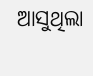ଆସୁଥିଲା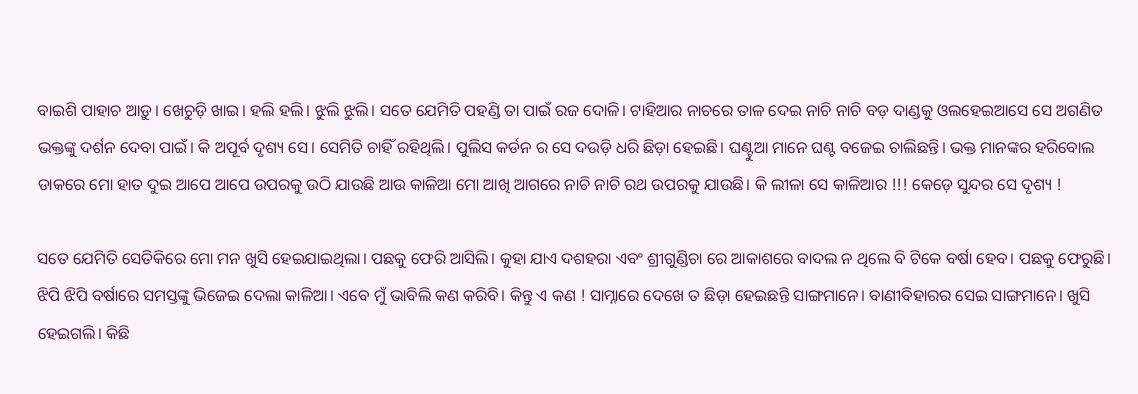ବାଇଶି ପାହାଚ ଆଡ଼ୁ। ଖେଚୁଡ଼ି ଖାଇ। ହଲି ହଲି। ଝୁଲି ଝୁଲି। ସତେ ଯେମିତି ପହଣ୍ଡି ତା ପାଇଁ ରଜ ଦୋଳି। ଟାହିଆର ନାଚରେ ତାଳ ଦେଇ ନାଚି ନାଚି ବଡ଼ ଦାଣ୍ଡକୁ ଓଲହେଇଆସେ ସେ ଅଗଣିତ ଭକ୍ତଙ୍କୁ ଦର୍ଶନ ଦେବା ପାଇଁ। କି ଅପୂର୍ବ ଦୃଶ୍ୟ ସେ। ସେମିତି ଚାହିଁ ରହିଥିଲି। ପୁଲିସ କର୍ଡନ ର ସେ ଦଉଡ଼ି ଧରି ଛିଡ଼ା ହେଇଛି। ଘଣ୍ଟୁଆ ମାନେ ଘଣ୍ଟ ବଜେଇ ଚାଲିଛନ୍ତି। ଭକ୍ତ ମାନଙ୍କର ହରିବୋଲ ଡାକରେ ମୋ ହାତ ଦୁଇ ଆପେ ଆପେ ଉପରକୁ ଉଠି ଯାଉଛି ଆଉ କାଳିଆ ମୋ ଆଖି ଆଗରେ ନାଚି ନାଚି ରଥ ଉପରକୁ ଯାଉଛି। କି ଲୀଳା ସେ କାଳିଆର !!! କେଡ଼େ ସୁନ୍ଦର ସେ ଦୃଶ୍ୟ !

ସତେ ଯେମିତି ସେତିକିରେ ମୋ ମନ ଖୁସି ହେଇଯାଇଥିଲା। ପଛକୁ ଫେରି ଆସିଲି। କୁହା ଯାଏ ଦଶହରା ଏବଂ ଶ୍ରୀଗୁଣ୍ଡିଚା ରେ ଆକାଶରେ ବାଦଲ ନ ଥିଲେ ବି ଟିକେ ବର୍ଷା ହେବ। ପଛକୁ ଫେରୁଛି। ଝିପି ଝିପି ବର୍ଷାରେ ସମସ୍ତଙ୍କୁ ଭିଜେଇ ଦେଲା କାଳିଆ। ଏବେ ମୁଁ ଭାବିଲି କଣ କରିବି। କିନ୍ତୁ ଏ କଣ ! ସାମ୍ନାରେ ଦେଖେ ତ ଛିଡ଼ା ହେଇଛନ୍ତି ସାଙ୍ଗମାନେ। ବାଣୀବିହାରର ସେଇ ସାଙ୍ଗମାନେ। ଖୁସି ହେଇଗଲି। କିଛି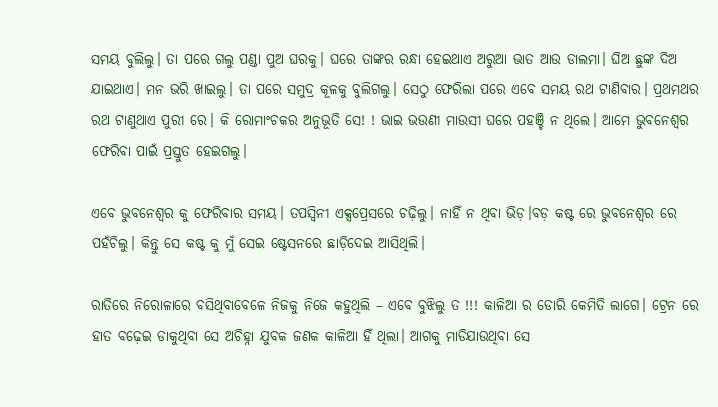ସମୟ ବୁଲିଲୁ। ତା ପରେ ଗଲୁ ପଣ୍ଡା ପୁଅ ଘରକୁ। ଘରେ ତାଙ୍କର ରନ୍ଧା ହେଇଥାଏ ଅରୁଆ ଭାତ ଆଉ ଡାଲମା। ଘିଅ ଛୁଙ୍କ ଦିଅ ଯାଇଥାଏ। ମନ ଭରି ଖାଇଲୁ। ତା ପରେ ସମୁଦ୍ର କୂଳକୁ ବୁଲିଗଲୁ। ସେଠୁ ଫେରିଲା ପରେ ଏବେ ସମୟ ରଥ ଟାଣିବାର। ପ୍ରଥମଥର ରଥ ଟାଣୁଥାଏ ପୁରୀ ରେ। କି ରୋମାଂଚକର ଅନୁଭୂତି ସେ! ! ଭାଇ ଭଉଣୀ ମାଉସୀ ଘରେ ପହଞ୍ଚି ନ ଥିଲେ। ଆମେ ଭୁବନେଶ୍ୱର ଫେରିବା ପାଇଁ ପ୍ରସ୍ତୁତ ହେଇଗଲୁ।

ଏବେ ଭୁବନେଶ୍ୱର କୁ ଫେରିବାର ସମୟ। ତପସ୍ୱିନୀ ଏକ୍ସପ୍ରେସରେ ଚଢ଼ିଲୁ। ନାହିଁ ନ ଥିବା ଭିଡ଼।ବଡ଼ କଷ୍ଟ ରେ ଭୁବନେଶ୍ୱର ରେ ପହଁଚିଲୁ। କିନ୍ତୁ ସେ କଷ୍ଟ କୁ ମୁଁ ସେଇ ଷ୍ଟେସନରେ ଛାଡ଼ିଦେଇ ଆସିଥିଲି।

ରାତିରେ ନିରୋଳାରେ ବସିଥିବାବେଳେ ନିଜକୁ ନିଜେ କହୁଥିଲି – ଏବେ ବୁଝିଲୁ ତ !!! କାଳିଆ ର ଡୋରି କେମିତି ଲାଗେ। ଟ୍ରେନ ରେ ହାତ ବଢ଼େଇ ଡାକୁଥିବା ସେ ଅଚିହ୍ନା ଯୁବକ ଜଣକ କାଳିଆ ହିଁ ଥିଲା। ଆଗକୁ ମାଡିଯାଉଥିବା ସେ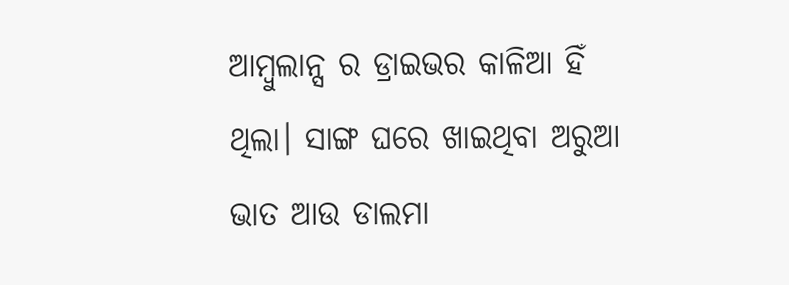ଆମ୍ବୁଲାନ୍ସ ର ଡ୍ରାଇଭର କାଳିଆ ହିଁ ଥିଲା। ସାଙ୍ଗ ଘରେ ଖାଇଥିବା ଅରୁଆ ଭାତ ଆଉ ଡାଲମା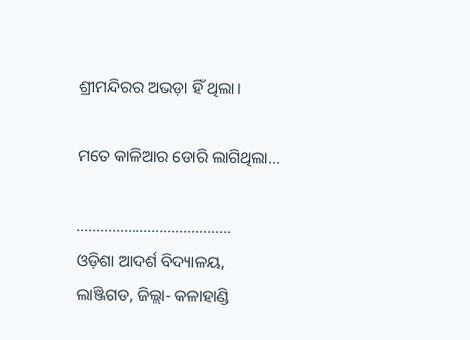ଶ୍ରୀମନ୍ଦିରର ଅଭଡ଼ା ହିଁ ଥିଲା।

ମତେ କାଳିଆର ଡୋରି ଲାଗିଥିଲା…

…………………………………
ଓଡ଼ିଶା ଆଦର୍ଶ ବିଦ୍ୟାଳୟ,
ଲାଞ୍ଜିଗଡ, ଜିଲ୍ଲା- କଳାହାଣ୍ଡି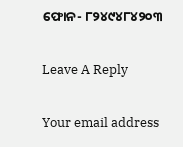ଫୋନ- ୮୨୪୯୪୮୪୨୦୩

Leave A Reply

Your email address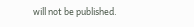will not be published.